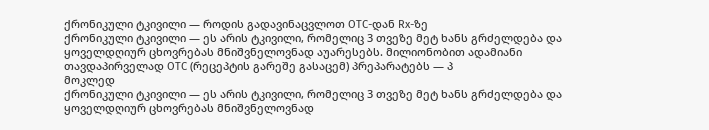ქრონიკული ტკივილი — როდის გადავინაცვლოთ OTC-დან Rx-ზე
ქრონიკული ტკივილი — ეს არის ტკივილი, რომელიც 3 თვეზე მეტ ხანს გრძელდება და ყოველდღიურ ცხოვრებას მნიშვნელოვნად აუარესებს. მილიონობით ადამიანი თავდაპირველად OTC (რეცეპტის გარეშე გასაცემ) პრეპარატებს — პ
მოკლედ
ქრონიკული ტკივილი — ეს არის ტკივილი, რომელიც 3 თვეზე მეტ ხანს გრძელდება და ყოველდღიურ ცხოვრებას მნიშვნელოვნად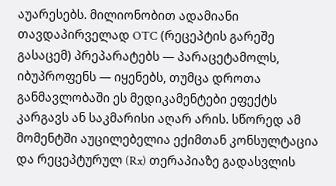აუარესებს. მილიონობით ადამიანი თავდაპირველად OTC (რეცეპტის გარეშე გასაცემ) პრეპარატებს — პარაცეტამოლს, იბუპროფენს — იყენებს, თუმცა დროთა განმავლობაში ეს მედიკამენტები ეფექტს კარგავს ან საკმარისი აღარ არის. სწორედ ამ მომენტში აუცილებელია ექიმთან კონსულტაცია და რეცეპტურულ (Rx) თერაპიაზე გადასვლის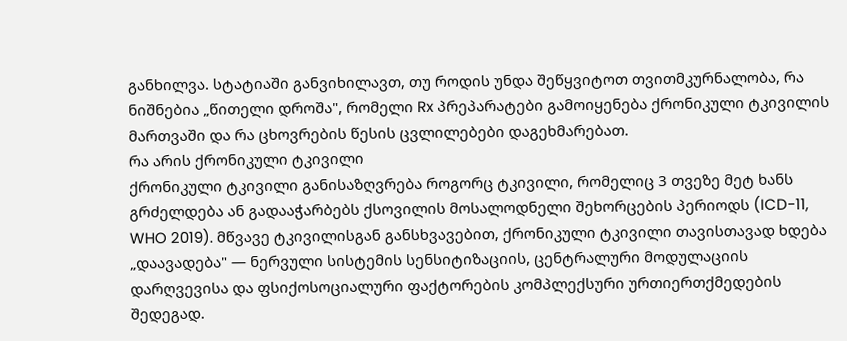განხილვა. სტატიაში განვიხილავთ, თუ როდის უნდა შეწყვიტოთ თვითმკურნალობა, რა ნიშნებია „წითელი დროშა", რომელი Rx პრეპარატები გამოიყენება ქრონიკული ტკივილის მართვაში და რა ცხოვრების წესის ცვლილებები დაგეხმარებათ.
რა არის ქრონიკული ტკივილი
ქრონიკული ტკივილი განისაზღვრება როგორც ტკივილი, რომელიც 3 თვეზე მეტ ხანს გრძელდება ან გადააჭარბებს ქსოვილის მოსალოდნელი შეხორცების პერიოდს (ICD-11, WHO 2019). მწვავე ტკივილისგან განსხვავებით, ქრონიკული ტკივილი თავისთავად ხდება „დაავადება" — ნერვული სისტემის სენსიტიზაციის, ცენტრალური მოდულაციის დარღვევისა და ფსიქოსოციალური ფაქტორების კომპლექსური ურთიერთქმედების შედეგად.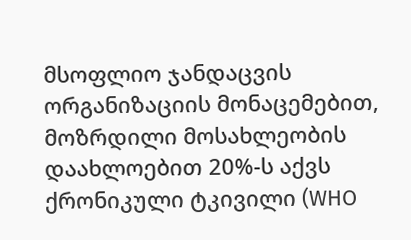მსოფლიო ჯანდაცვის ორგანიზაციის მონაცემებით, მოზრდილი მოსახლეობის დაახლოებით 20%-ს აქვს ქრონიკული ტკივილი (WHO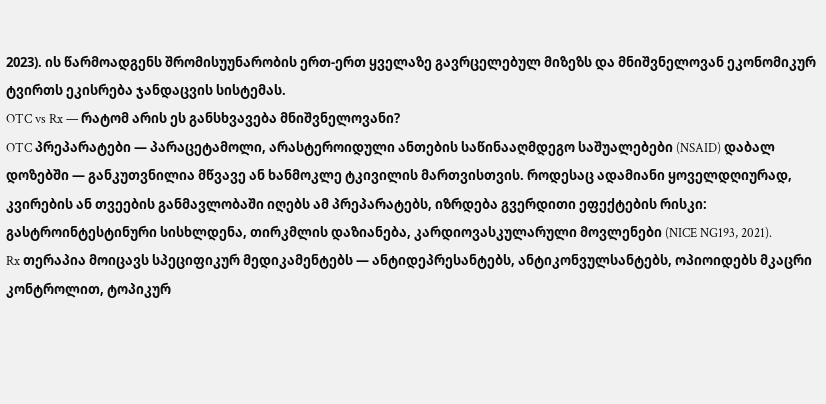2023). ის წარმოადგენს შრომისუუნარობის ერთ-ერთ ყველაზე გავრცელებულ მიზეზს და მნიშვნელოვან ეკონომიკურ ტვირთს ეკისრება ჯანდაცვის სისტემას.
OTC vs Rx — რატომ არის ეს განსხვავება მნიშვნელოვანი?
OTC პრეპარატები — პარაცეტამოლი, არასტეროიდული ანთების საწინააღმდეგო საშუალებები (NSAID) დაბალ დოზებში — განკუთვნილია მწვავე ან ხანმოკლე ტკივილის მართვისთვის. როდესაც ადამიანი ყოველდღიურად, კვირების ან თვეების განმავლობაში იღებს ამ პრეპარატებს, იზრდება გვერდითი ეფექტების რისკი: გასტროინტესტინური სისხლდენა, თირკმლის დაზიანება, კარდიოვასკულარული მოვლენები (NICE NG193, 2021).
Rx თერაპია მოიცავს სპეციფიკურ მედიკამენტებს — ანტიდეპრესანტებს, ანტიკონვულსანტებს, ოპიოიდებს მკაცრი კონტროლით, ტოპიკურ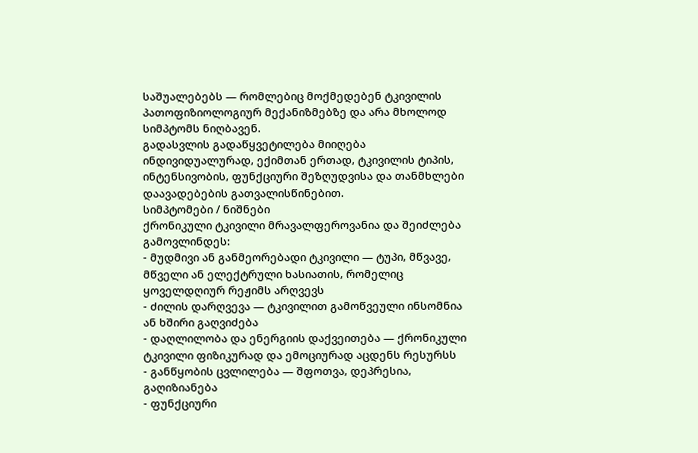საშუალებებს — რომლებიც მოქმედებენ ტკივილის პათოფიზიოლოგიურ მექანიზმებზე და არა მხოლოდ სიმპტომს ნიღბავენ.
გადასვლის გადაწყვეტილება მიიღება ინდივიდუალურად, ექიმთან ერთად, ტკივილის ტიპის, ინტენსივობის, ფუნქციური შეზღუდვისა და თანმხლები დაავადებების გათვალისწინებით.
სიმპტომები / ნიშნები
ქრონიკული ტკივილი მრავალფეროვანია და შეიძლება გამოვლინდეს:
- მუდმივი ან განმეორებადი ტკივილი — ტუპი, მწვავე, მწველი ან ელექტრული ხასიათის, რომელიც ყოველდღიურ რეჟიმს არღვევს
- ძილის დარღვევა — ტკივილით გამოწვეული ინსომნია ან ხშირი გაღვიძება
- დაღლილობა და ენერგიის დაქვეითება — ქრონიკული ტკივილი ფიზიკურად და ემოციურად აცდენს რესურსს
- განწყობის ცვლილება — შფოთვა, დეპრესია, გაღიზიანება
- ფუნქციური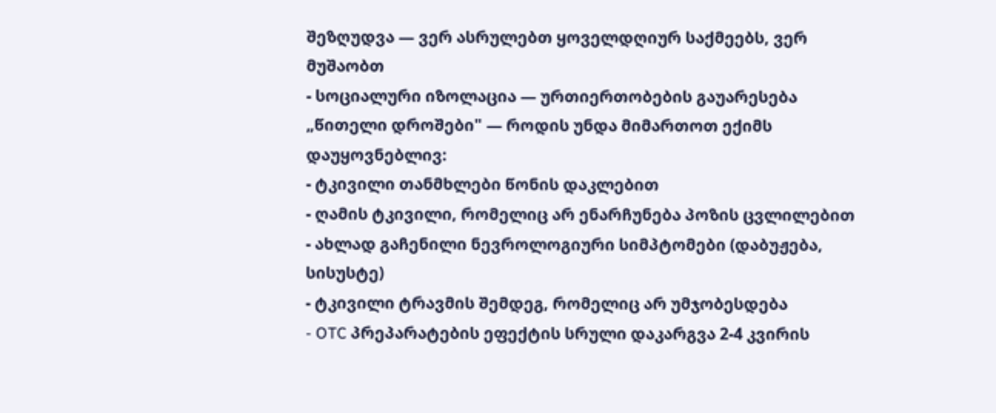შეზღუდვა — ვერ ასრულებთ ყოველდღიურ საქმეებს, ვერ მუშაობთ
- სოციალური იზოლაცია — ურთიერთობების გაუარესება
„წითელი დროშები" — როდის უნდა მიმართოთ ექიმს დაუყოვნებლივ:
- ტკივილი თანმხლები წონის დაკლებით
- ღამის ტკივილი, რომელიც არ ენარჩუნება პოზის ცვლილებით
- ახლად გაჩენილი ნევროლოგიური სიმპტომები (დაბუჟება, სისუსტე)
- ტკივილი ტრავმის შემდეგ, რომელიც არ უმჯობესდება
- OTC პრეპარატების ეფექტის სრული დაკარგვა 2-4 კვირის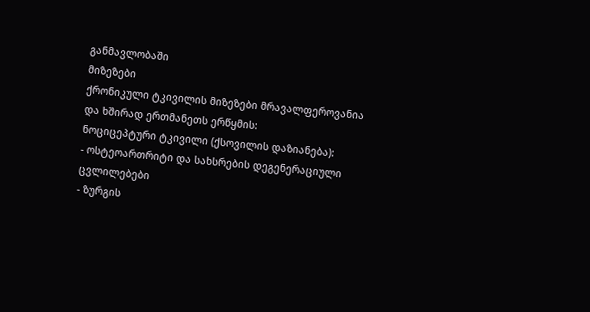განმავლობაში
მიზეზები
ქრონიკული ტკივილის მიზეზები მრავალფეროვანია და ხშირად ერთმანეთს ერწყმის:
ნოციცეპტური ტკივილი (ქსოვილის დაზიანება):
- ოსტეოართრიტი და სახსრების დეგენერაციული ცვლილებები
- ზურგის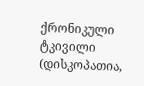ქრონიკული ტკივილი (დისკოპათია,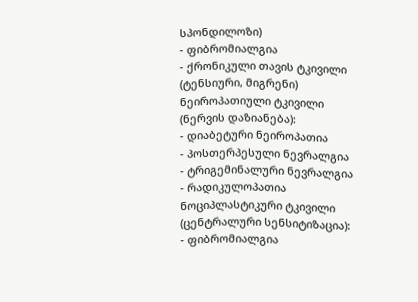სპონდილოზი)
- ფიბრომიალგია
- ქრონიკული თავის ტკივილი (ტენსიური, მიგრენი)
ნეიროპათიული ტკივილი (ნერვის დაზიანება):
- დიაბეტური ნეიროპათია
- პოსთერპესული ნევრალგია
- ტრიგემინალური ნევრალგია
- რადიკულოპათია
ნოციპლასტიკური ტკივილი (ცენტრალური სენსიტიზაცია):
- ფიბრომიალგია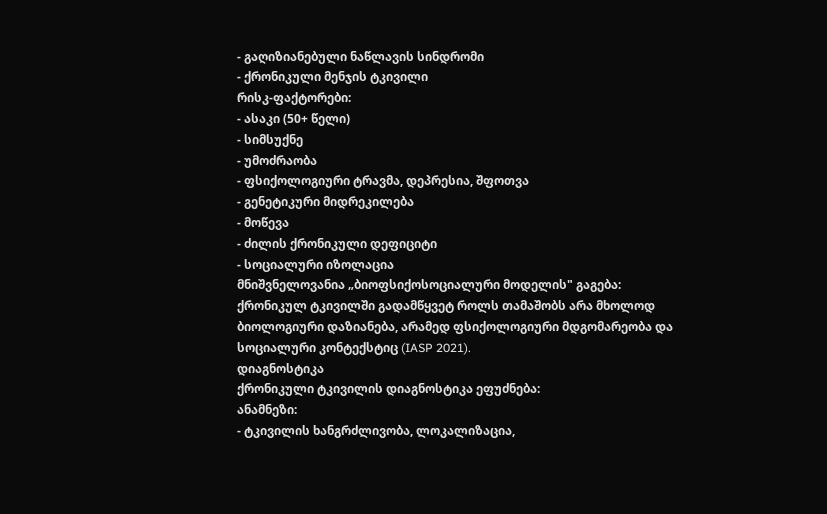- გაღიზიანებული ნაწლავის სინდრომი
- ქრონიკული მენჯის ტკივილი
რისკ-ფაქტორები:
- ასაკი (50+ წელი)
- სიმსუქნე
- უმოძრაობა
- ფსიქოლოგიური ტრავმა, დეპრესია, შფოთვა
- გენეტიკური მიდრეკილება
- მოწევა
- ძილის ქრონიკული დეფიციტი
- სოციალური იზოლაცია
მნიშვნელოვანია „ბიოფსიქოსოციალური მოდელის" გაგება: ქრონიკულ ტკივილში გადამწყვეტ როლს თამაშობს არა მხოლოდ ბიოლოგიური დაზიანება, არამედ ფსიქოლოგიური მდგომარეობა და სოციალური კონტექსტიც (IASP 2021).
დიაგნოსტიკა
ქრონიკული ტკივილის დიაგნოსტიკა ეფუძნება:
ანამნეზი:
- ტკივილის ხანგრძლივობა, ლოკალიზაცია,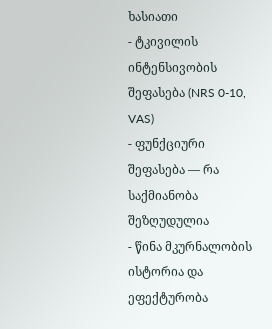ხასიათი
- ტკივილის ინტენსივობის შეფასება (NRS 0-10, VAS)
- ფუნქციური შეფასება — რა საქმიანობა შეზღუდულია
- წინა მკურნალობის ისტორია და ეფექტურობა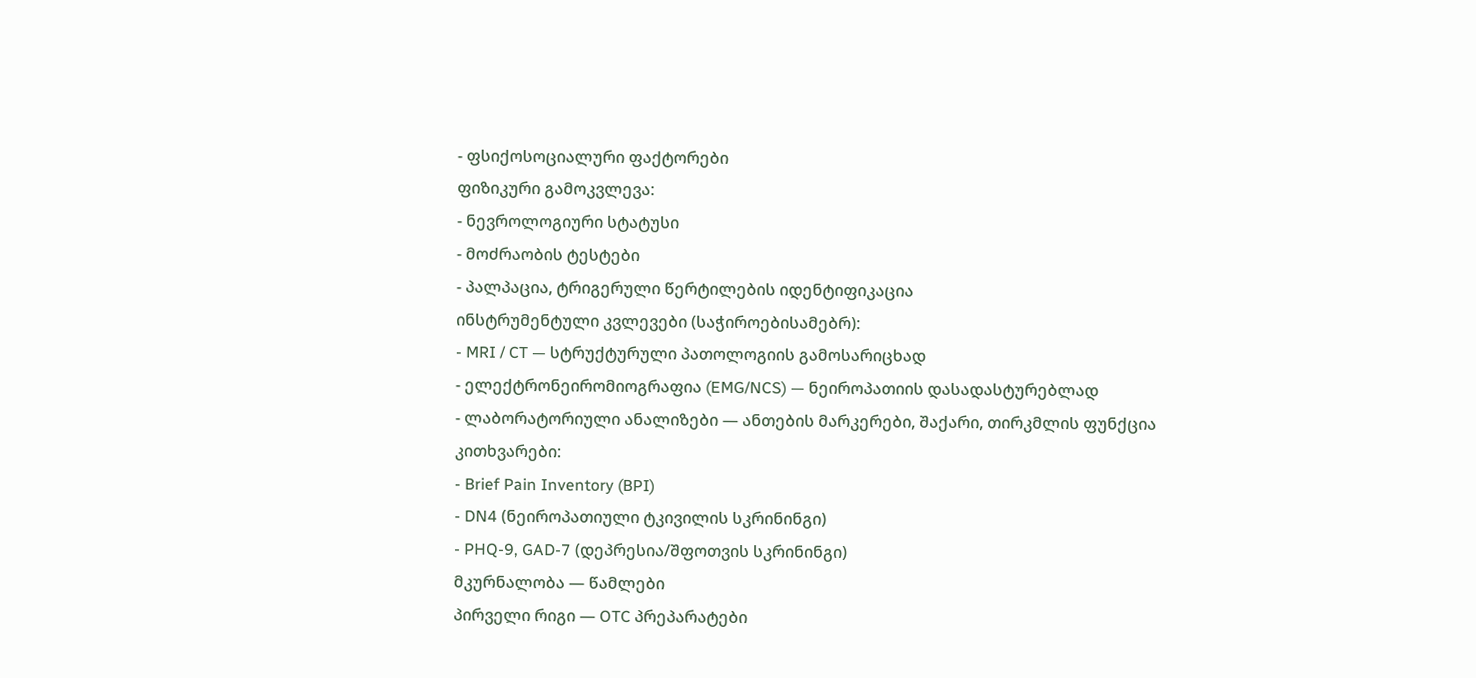- ფსიქოსოციალური ფაქტორები
ფიზიკური გამოკვლევა:
- ნევროლოგიური სტატუსი
- მოძრაობის ტესტები
- პალპაცია, ტრიგერული წერტილების იდენტიფიკაცია
ინსტრუმენტული კვლევები (საჭიროებისამებრ):
- MRI / CT — სტრუქტურული პათოლოგიის გამოსარიცხად
- ელექტრონეირომიოგრაფია (EMG/NCS) — ნეიროპათიის დასადასტურებლად
- ლაბორატორიული ანალიზები — ანთების მარკერები, შაქარი, თირკმლის ფუნქცია
კითხვარები:
- Brief Pain Inventory (BPI)
- DN4 (ნეიროპათიული ტკივილის სკრინინგი)
- PHQ-9, GAD-7 (დეპრესია/შფოთვის სკრინინგი)
მკურნალობა — წამლები
პირველი რიგი — OTC პრეპარატები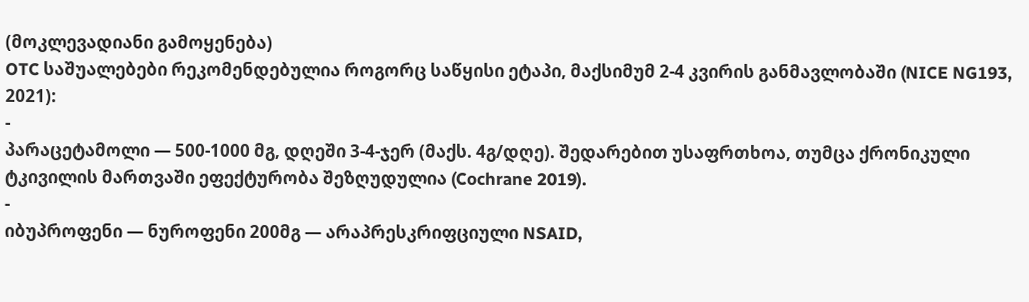(მოკლევადიანი გამოყენება)
OTC საშუალებები რეკომენდებულია როგორც საწყისი ეტაპი, მაქსიმუმ 2-4 კვირის განმავლობაში (NICE NG193, 2021):
-
პარაცეტამოლი — 500-1000 მგ, დღეში 3-4-ჯერ (მაქს. 4გ/დღე). შედარებით უსაფრთხოა, თუმცა ქრონიკული ტკივილის მართვაში ეფექტურობა შეზღუდულია (Cochrane 2019).
-
იბუპროფენი — ნუროფენი 200მგ — არაპრესკრიფციული NSAID,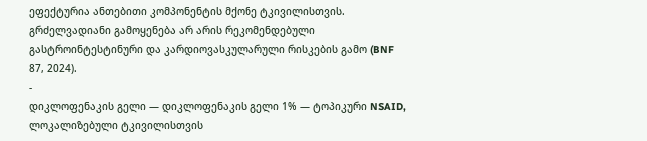ეფექტურია ანთებითი კომპონენტის მქონე ტკივილისთვის. გრძელვადიანი გამოყენება არ არის რეკომენდებული გასტროინტესტინური და კარდიოვასკულარული რისკების გამო (BNF 87, 2024).
-
დიკლოფენაკის გელი — დიკლოფენაკის გელი 1% — ტოპიკური NSAID, ლოკალიზებული ტკივილისთვის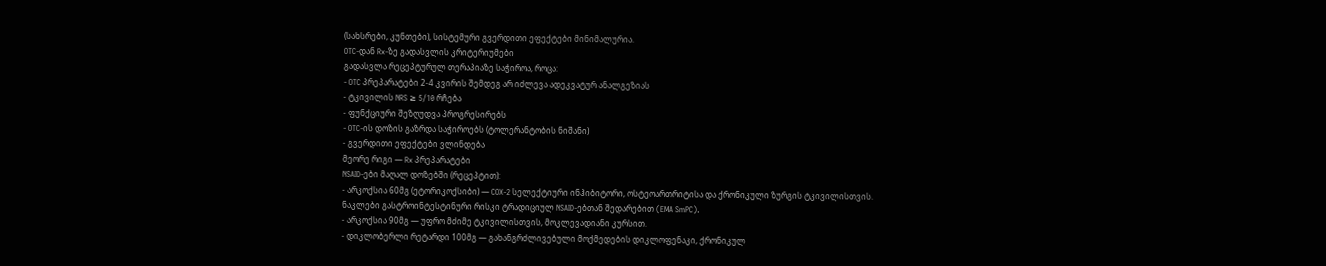(სახსრები, კუნთები), სისტემური გვერდითი ეფექტები მინიმალურია.
OTC-დან Rx-ზე გადასვლის კრიტერიუმები
გადასვლა რეცეპტურულ თერაპიაზე საჭიროა, როცა:
- OTC პრეპარატები 2-4 კვირის შემდეგ არ იძლევა ადეკვატურ ანალგეზიას
- ტკივილის NRS ≥ 5/10 რჩება
- ფუნქციური შეზღუდვა პროგრესირებს
- OTC-ის დოზის გაზრდა საჭიროებს (ტოლერანტობის ნიშანი)
- გვერდითი ეფექტები ვლინდება
მეორე რიგი — Rx პრეპარატები
NSAID-ები მაღალ დოზებში (რეცეპტით):
- არკოქსია 60მგ (ეტორიკოქსიბი) — COX-2 სელექტიური ინჰიბიტორი, ოსტეოართრიტისა და ქრონიკული ზურგის ტკივილისთვის. ნაკლები გასტროინტესტინური რისკი ტრადიციულ NSAID-ებთან შედარებით (EMA SmPC).
- არკოქსია 90მგ — უფრო მძიმე ტკივილისთვის, მოკლევადიანი კურსით.
- დიკლობერლი რეტარდი 100მგ — გახანგრძლივებული მოქმედების დიკლოფენაკი, ქრონიკულ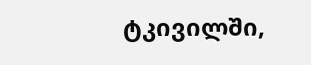ტკივილში,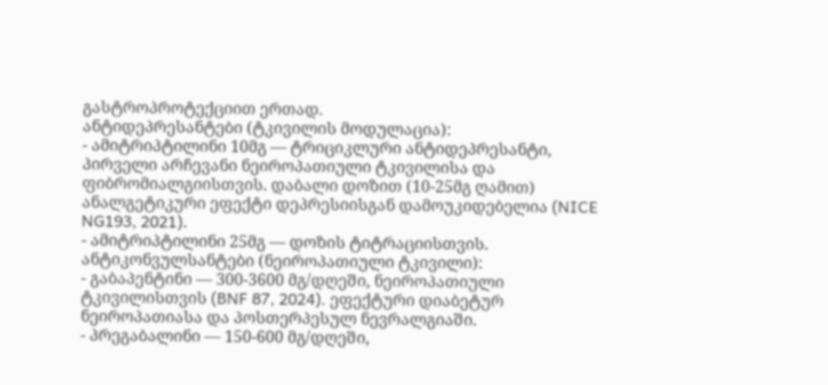გასტროპროტექციით ერთად.
ანტიდეპრესანტები (ტკივილის მოდულაცია):
- ამიტრიპტილინი 10მგ — ტრიციკლური ანტიდეპრესანტი, პირველი არჩევანი ნეიროპათიული ტკივილისა და ფიბრომიალგიისთვის. დაბალი დოზით (10-25მგ ღამით) ანალგეტიკური ეფექტი დეპრესიისგან დამოუკიდებელია (NICE NG193, 2021).
- ამიტრიპტილინი 25მგ — დოზის ტიტრაციისთვის.
ანტიკონვულსანტები (ნეიროპათიული ტკივილი):
- გაბაპენტინი — 300-3600 მგ/დღეში, ნეიროპათიული ტკივილისთვის (BNF 87, 2024). ეფექტური დიაბეტურ ნეიროპათიასა და პოსთერპესულ ნევრალგიაში.
- პრეგაბალინი — 150-600 მგ/დღეში,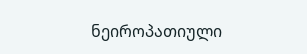ნეიროპათიული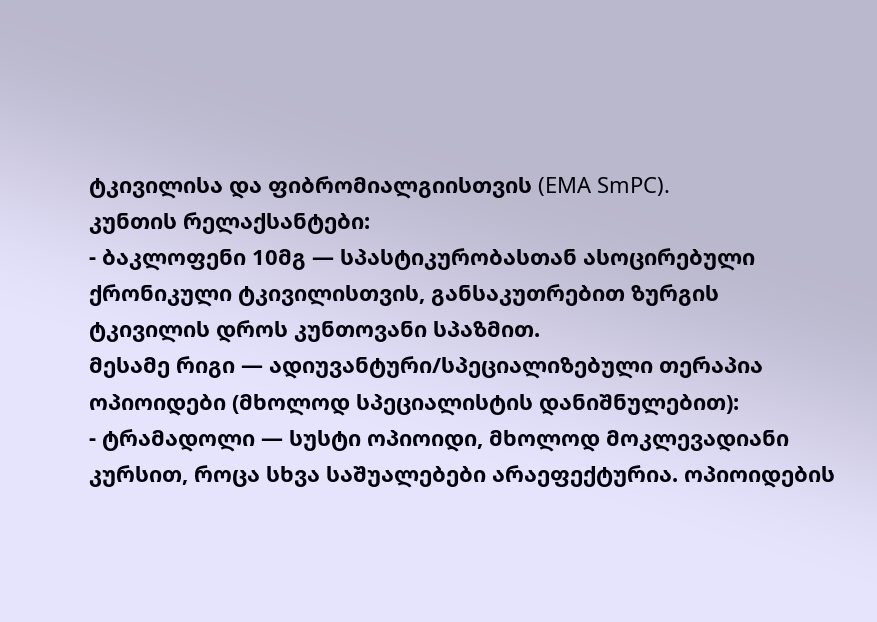ტკივილისა და ფიბრომიალგიისთვის (EMA SmPC).
კუნთის რელაქსანტები:
- ბაკლოფენი 10მგ — სპასტიკურობასთან ასოცირებული ქრონიკული ტკივილისთვის, განსაკუთრებით ზურგის ტკივილის დროს კუნთოვანი სპაზმით.
მესამე რიგი — ადიუვანტური/სპეციალიზებული თერაპია
ოპიოიდები (მხოლოდ სპეციალისტის დანიშნულებით):
- ტრამადოლი — სუსტი ოპიოიდი, მხოლოდ მოკლევადიანი კურსით, როცა სხვა საშუალებები არაეფექტურია. ოპიოიდების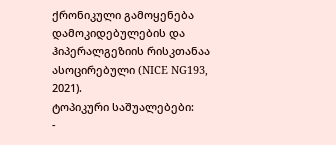ქრონიკული გამოყენება დამოკიდებულების და ჰიპერალგეზიის რისკთანაა ასოცირებული (NICE NG193, 2021).
ტოპიკური საშუალებები:
-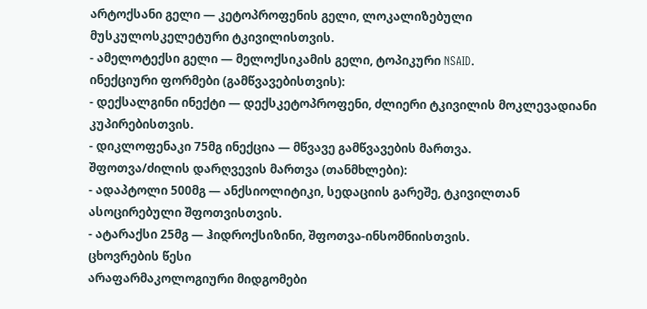არტოქსანი გელი — კეტოპროფენის გელი, ლოკალიზებული მუსკულოსკელეტური ტკივილისთვის.
- ამელოტექსი გელი — მელოქსიკამის გელი, ტოპიკური NSAID.
ინექციური ფორმები (გამწვავებისთვის):
- დექსალგინი ინექტი — დექსკეტოპროფენი, ძლიერი ტკივილის მოკლევადიანი კუპირებისთვის.
- დიკლოფენაკი 75მგ ინექცია — მწვავე გამწვავების მართვა.
შფოთვა/ძილის დარღვევის მართვა (თანმხლები):
- ადაპტოლი 500მგ — ანქსიოლიტიკი, სედაციის გარეშე, ტკივილთან ასოცირებული შფოთვისთვის.
- ატარაქსი 25მგ — ჰიდროქსიზინი, შფოთვა-ინსომნიისთვის.
ცხოვრების წესი
არაფარმაკოლოგიური მიდგომები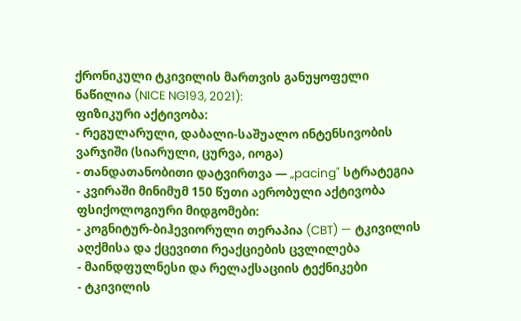ქრონიკული ტკივილის მართვის განუყოფელი ნაწილია (NICE NG193, 2021):
ფიზიკური აქტივობა:
- რეგულარული, დაბალი-საშუალო ინტენსივობის ვარჯიში (სიარული, ცურვა, იოგა)
- თანდათანობითი დატვირთვა — „pacing" სტრატეგია
- კვირაში მინიმუმ 150 წუთი აერობული აქტივობა
ფსიქოლოგიური მიდგომები:
- კოგნიტურ-ბიჰევიორული თერაპია (CBT) — ტკივილის აღქმისა და ქცევითი რეაქციების ცვლილება
- მაინდფულნესი და რელაქსაციის ტექნიკები
- ტკივილის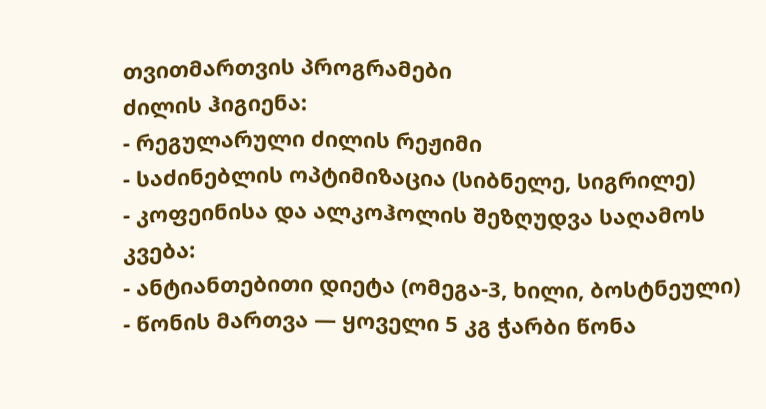თვითმართვის პროგრამები
ძილის ჰიგიენა:
- რეგულარული ძილის რეჟიმი
- საძინებლის ოპტიმიზაცია (სიბნელე, სიგრილე)
- კოფეინისა და ალკოჰოლის შეზღუდვა საღამოს
კვება:
- ანტიანთებითი დიეტა (ომეგა-3, ხილი, ბოსტნეული)
- წონის მართვა — ყოველი 5 კგ ჭარბი წონა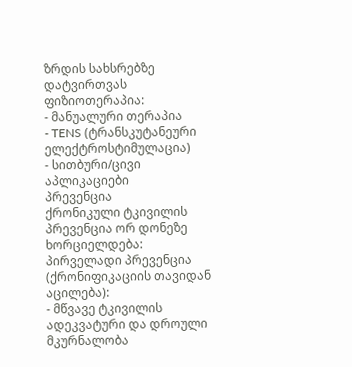ზრდის სახსრებზე დატვირთვას
ფიზიოთერაპია:
- მანუალური თერაპია
- TENS (ტრანსკუტანეური ელექტროსტიმულაცია)
- სითბური/ცივი აპლიკაციები
პრევენცია
ქრონიკული ტკივილის პრევენცია ორ დონეზე ხორციელდება:
პირველადი პრევენცია (ქრონიფიკაციის თავიდან აცილება):
- მწვავე ტკივილის ადეკვატური და დროული მკურნალობა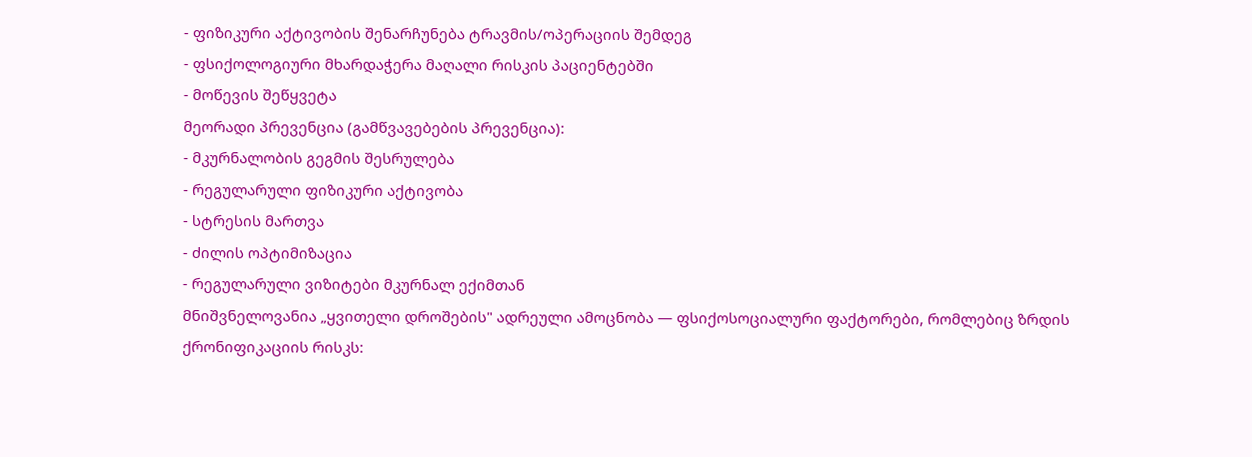- ფიზიკური აქტივობის შენარჩუნება ტრავმის/ოპერაციის შემდეგ
- ფსიქოლოგიური მხარდაჭერა მაღალი რისკის პაციენტებში
- მოწევის შეწყვეტა
მეორადი პრევენცია (გამწვავებების პრევენცია):
- მკურნალობის გეგმის შესრულება
- რეგულარული ფიზიკური აქტივობა
- სტრესის მართვა
- ძილის ოპტიმიზაცია
- რეგულარული ვიზიტები მკურნალ ექიმთან
მნიშვნელოვანია „ყვითელი დროშების" ადრეული ამოცნობა — ფსიქოსოციალური ფაქტორები, რომლებიც ზრდის ქრონიფიკაციის რისკს: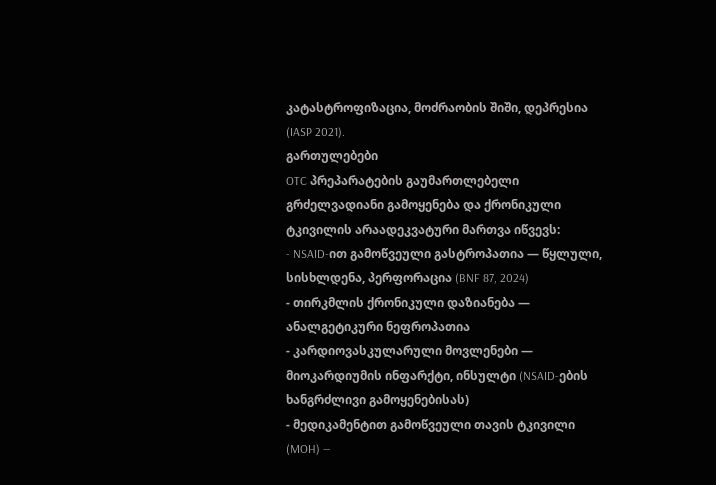კატასტროფიზაცია, მოძრაობის შიში, დეპრესია (IASP 2021).
გართულებები
OTC პრეპარატების გაუმართლებელი გრძელვადიანი გამოყენება და ქრონიკული ტკივილის არაადეკვატური მართვა იწვევს:
- NSAID-ით გამოწვეული გასტროპათია — წყლული, სისხლდენა, პერფორაცია (BNF 87, 2024)
- თირკმლის ქრონიკული დაზიანება — ანალგეტიკური ნეფროპათია
- კარდიოვასკულარული მოვლენები — მიოკარდიუმის ინფარქტი, ინსულტი (NSAID-ების ხანგრძლივი გამოყენებისას)
- მედიკამენტით გამოწვეული თავის ტკივილი (MOH) —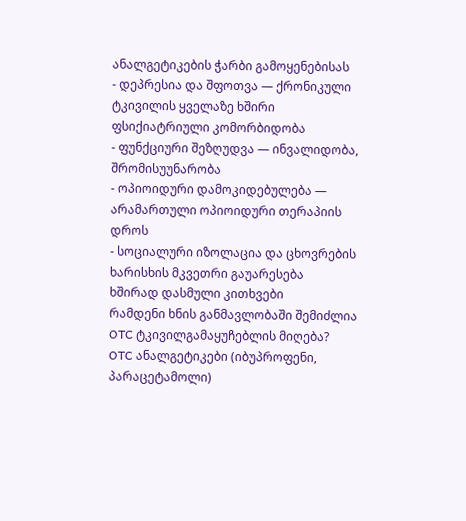ანალგეტიკების ჭარბი გამოყენებისას
- დეპრესია და შფოთვა — ქრონიკული ტკივილის ყველაზე ხშირი ფსიქიატრიული კომორბიდობა
- ფუნქციური შეზღუდვა — ინვალიდობა, შრომისუუნარობა
- ოპიოიდური დამოკიდებულება — არამართული ოპიოიდური თერაპიის დროს
- სოციალური იზოლაცია და ცხოვრების ხარისხის მკვეთრი გაუარესება
ხშირად დასმული კითხვები
რამდენი ხნის განმავლობაში შემიძლია OTC ტკივილგამაყუჩებლის მიღება?
OTC ანალგეტიკები (იბუპროფენი, პარაცეტამოლი)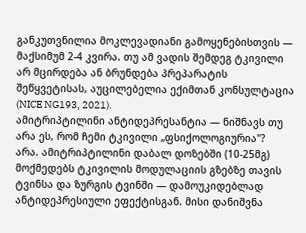განკუთვნილია მოკლევადიანი გამოყენებისთვის — მაქსიმუმ 2-4 კვირა. თუ ამ ვადის შემდეგ ტკივილი არ მცირდება ან ბრუნდება პრეპარატის შეწყვეტისას, აუცილებელია ექიმთან კონსულტაცია (NICE NG193, 2021).
ამიტრიპტილინი ანტიდეპრესანტია — ნიშნავს თუ არა ეს, რომ ჩემი ტკივილი „ფსიქოლოგიურია"?
არა. ამიტრიპტილინი დაბალ დოზებში (10-25მგ) მოქმედებს ტკივილის მოდულაციის გზებზე თავის ტვინსა და ზურგის ტვინში — დამოუკიდებლად ანტიდეპრესიული ეფექტისგან. მისი დანიშვნა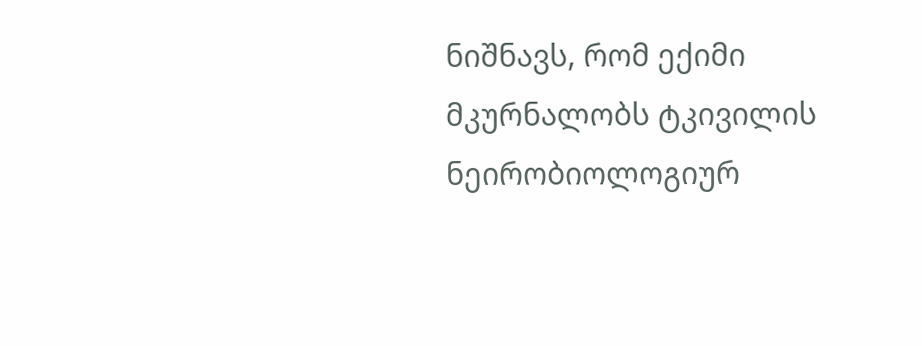ნიშნავს, რომ ექიმი მკურნალობს ტკივილის ნეირობიოლოგიურ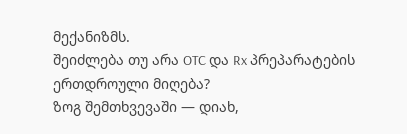მექანიზმს.
შეიძლება თუ არა OTC და Rx პრეპარატების ერთდროული მიღება?
ზოგ შემთხვევაში — დიახ,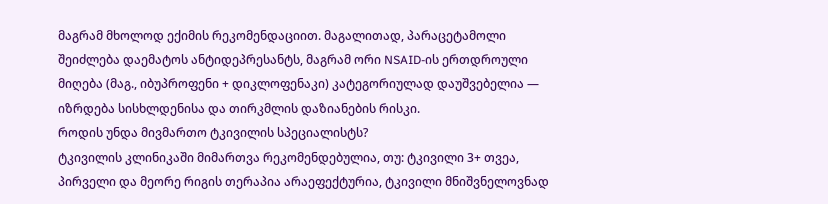მაგრამ მხოლოდ ექიმის რეკომენდაციით. მაგალითად, პარაცეტამოლი შეიძლება დაემატოს ანტიდეპრესანტს, მაგრამ ორი NSAID-ის ერთდროული მიღება (მაგ., იბუპროფენი + დიკლოფენაკი) კატეგორიულად დაუშვებელია — იზრდება სისხლდენისა და თირკმლის დაზიანების რისკი.
როდის უნდა მივმართო ტკივილის სპეციალისტს?
ტკივილის კლინიკაში მიმართვა რეკომენდებულია, თუ: ტკივილი 3+ თვეა, პირველი და მეორე რიგის თერაპია არაეფექტურია, ტკივილი მნიშვნელოვნად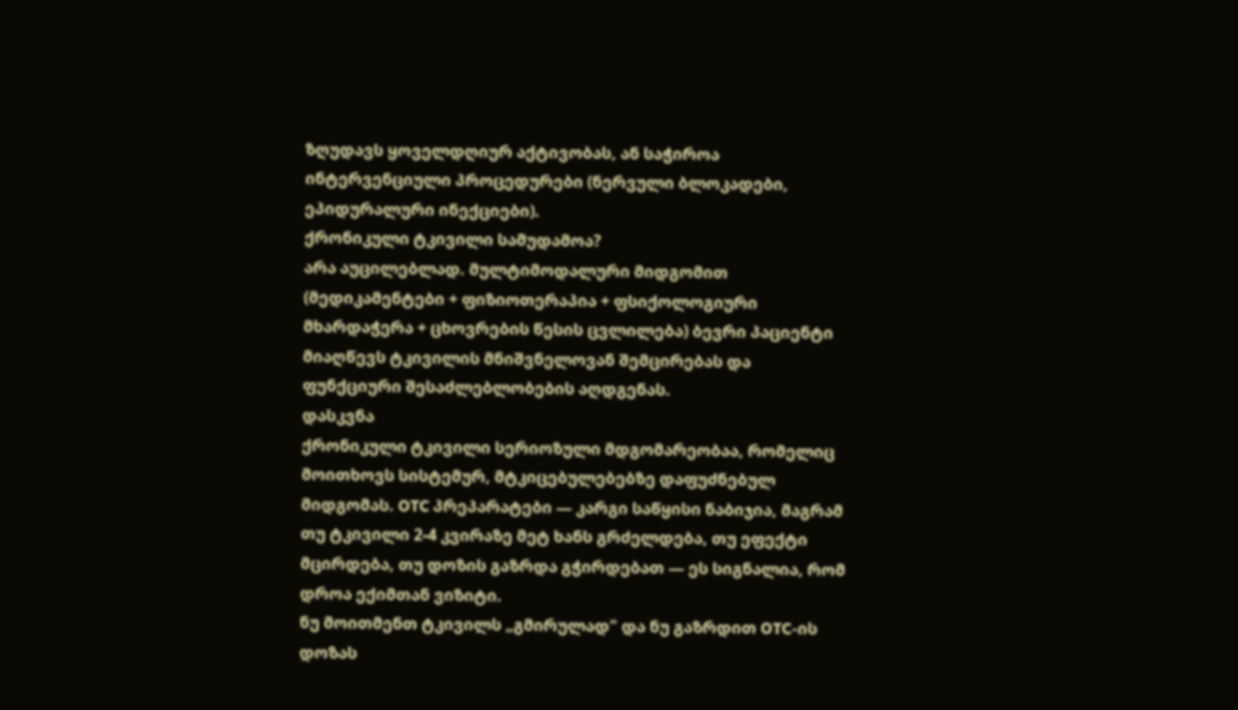ზღუდავს ყოველდღიურ აქტივობას, ან საჭიროა ინტერვენციული პროცედურები (ნერვული ბლოკადები, ეპიდურალური ინექციები).
ქრონიკული ტკივილი სამუდამოა?
არა აუცილებლად. მულტიმოდალური მიდგომით (მედიკამენტები + ფიზიოთერაპია + ფსიქოლოგიური მხარდაჭერა + ცხოვრების წესის ცვლილება) ბევრი პაციენტი მიაღწევს ტკივილის მნიშვნელოვან შემცირებას და ფუნქციური შესაძლებლობების აღდგენას.
დასკვნა
ქრონიკული ტკივილი სერიოზული მდგომარეობაა, რომელიც მოითხოვს სისტემურ, მტკიცებულებებზე დაფუძნებულ მიდგომას. OTC პრეპარატები — კარგი საწყისი ნაბიჯია, მაგრამ თუ ტკივილი 2-4 კვირაზე მეტ ხანს გრძელდება, თუ ეფექტი მცირდება, თუ დოზის გაზრდა გჭირდებათ — ეს სიგნალია, რომ დროა ექიმთან ვიზიტი.
ნუ მოითმენთ ტკივილს „გმირულად" და ნუ გაზრდით OTC-ის დოზას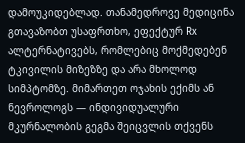დამოუკიდებლად. თანამედროვე მედიცინა გთავაზობთ უსაფრთხო, ეფექტურ Rx ალტერნატივებს, რომლებიც მოქმედებენ ტკივილის მიზეზზე და არა მხოლოდ სიმპტომზე. მიმართეთ ოჯახის ექიმს ან ნევროლოგს — ინდივიდუალური მკურნალობის გეგმა შეიცვლის თქვენს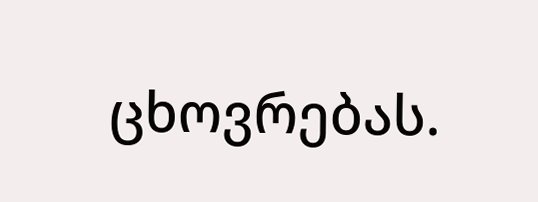ცხოვრებას.